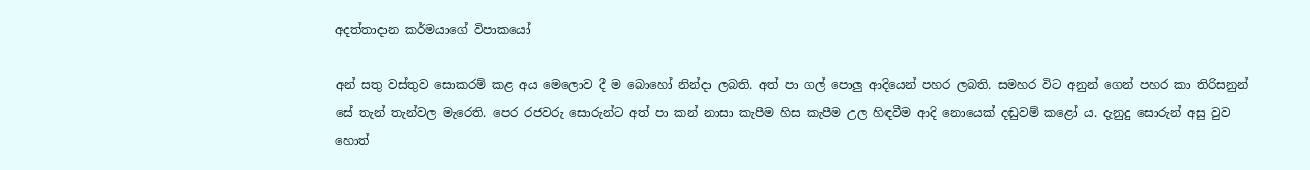අදත්තාදාන කර්මයාගේ විපාකයෝ

අන් සතු වස්තුව සොකරම් කළ අය මෙලොව දී ම බොහෝ නින්දා ලබති. අත් පා ගල් පොලු ආදියෙන් පහර ලබති. සමහර විට අනුන් ගෙන් පහර කා තිරිසනුන් සේ තැන් තැන්වල මැරෙති. පෙර රජවරු සොරුන්ට අත් පා කන් නාසා කැපීම හිස කැපීම උල හිඳවීම ආදි නොයෙක් දඬුවම් කළෝ ය. දැනුදු සොරුන් අසු වුව හොත්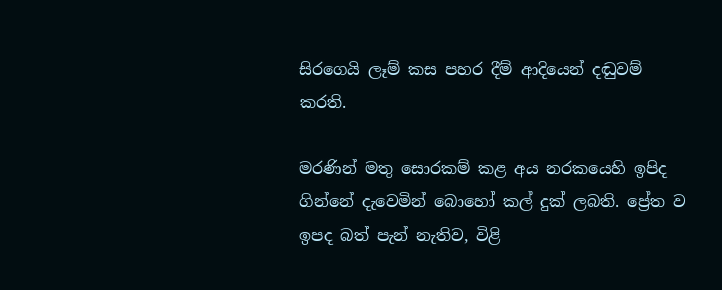සිරගෙයි ලෑම් කස පහර දීම් ආදියෙන් දඬුවම් කරති.

මරණින් මතු සොරකම් කළ අය නරකයෙහි ඉපිද ගින්නේ දැවෙමින් බොහෝ කල් දුක් ලබති. ප්‍රේත ව ඉපද බත් පැන් නැතිව, විළි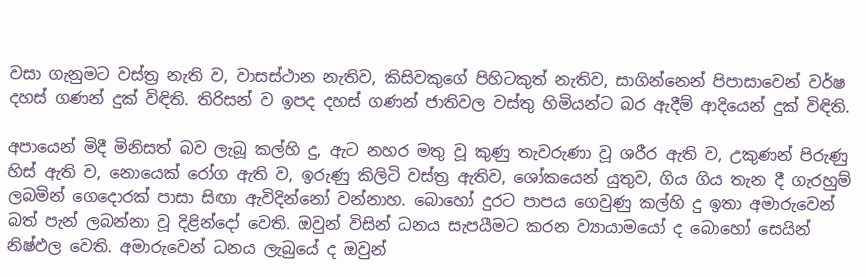වසා ගැනුමට වස්ත්‍ර‍ නැති ව, වාසස්ථාන නැතිව, කිසිවකුගේ පිහිටකුත් නැතිව, සාගින්නෙන් පිපාසාවෙන් වර්ෂ දහස් ගණන් දුක් විඳිති. තිරිසන් ව ඉපද දහස් ගණන් ජාතිවල වස්තු හිමියන්ට බර ඇදීම් ආදියෙන් දුක් විඳිති.

අපායෙන් මිදී මිනිසත් බව ලැබූ කල්හි දු, ඇට නහර මතු වූ කුණු තැවරුණා වූ ශරීර ඇති ව, උකුණන් පිරුණු හිස් ඇති ව, නොයෙක් රෝග ඇති ව, ඉරුණු කිලිටි වස්ත්‍ර‍ ඇතිව, ශෝකයෙන් යුතුව, ගිය ගිය තැන දී ගැරහුම් ලබමින් ගෙදොරක් පාසා සිඟා ඇවිදින්නෝ වන්නාහ. බොහෝ දුරට පාපය ගෙවුණු කල්හි දු ඉතා අමාරුවෙන් බත් පැන් ලබන්නා වූ දිළින්දෝ වෙති. ඔවුන් විසින් ධනය සැපයීමට කරන ව්‍යායාමයෝ ද බොහෝ සෙයින් නිෂ්ඵල වෙති. අමාරුවෙන් ධනය ලැබුයේ ද ඔවුන්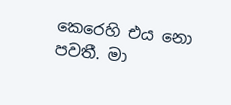කෙරෙහි එය නො පවතී. මා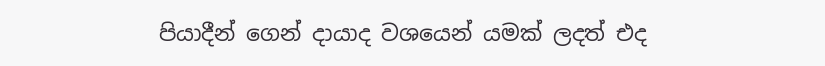පියාදීන් ගෙන් දායාද වශයෙන් යමක් ලදත් එද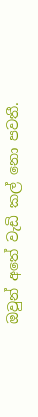ඔවුන් අතේ වැඩි කල් නො පවතී.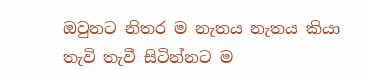ඔවුනට නිතර ම නැතය නැතය කියා තැවි තැවී සිටින්නට ම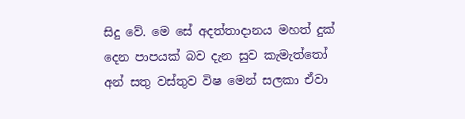සිදු වේ. මෙ සේ අදත්තාදානය මහත් දුක් දෙන පාපයක් බව දැන සුව කැමැත්තෝ අන් සතු වස්තුව විෂ මෙන් සලකා ඒවා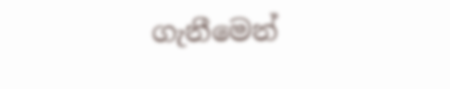ගැනීමෙන්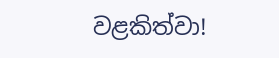වළකිත්වා!